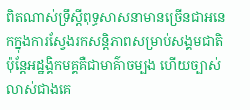ពិតណាស់ទ្រឹស្តីពុទ្ធសាសនាមានច្រើនជាអនេកក្នុងការស្វែងរកសន្តិភាពសម្រាប់សង្គមជាតិ ប៉ុន្តែអដ្ឋង្គិកមគ្គគឺជាមាគ៌ាចម្បង ហើយច្បាស់លាស់ជាងគេ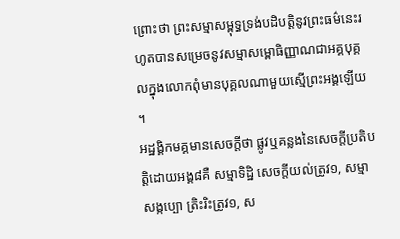ព្រោះថា ព្រះសម្មាសម្ពុទ្ធទ្រង់បដិបត្តិនូវព្រះធម៌នេះរហូតបានសម្រេចនូវសម្មាសម្ពោធិញ្ញាណជាអគ្គបុគ្គលក្នុងលោកពុំមានបុគ្គលណាមួយស្មើព្រះអង្គឡើយ ។
អដ្ឋង្គិកមគ្គមានសេចក្តីថា ផ្លូវឬគន្លងនៃសេចក្តីប្រតិបត្តិដោយអង្គ៨គឺ សម្មាទិដ្ឋិ សេចក្តីយល់ត្រូវ១, សម្មាសង្កប្បោ ត្រិះរិះត្រូវ១, ស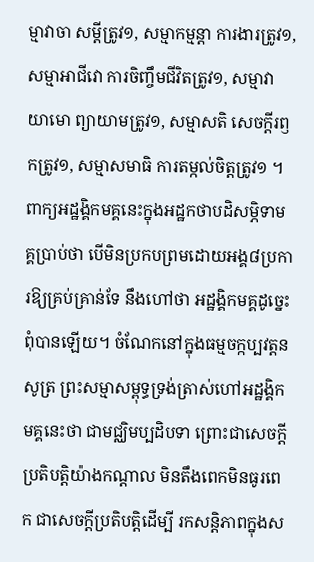ម្មាវាចា សម្តីត្រូវ១, សម្មាកម្មន្តា ការងារត្រូវ១, សម្មាអាជីវោ ការចិញ្ចឹមជីវិតត្រូវ១, សម្មាវាយាមោ ព្យាយាមត្រូវ១, សម្មាសតិ សេចក្តីរឭកត្រូវ១, សម្មាសមាធិ ការតម្កល់ចិត្តត្រូវ១ ។
ពាក្យអដ្ឋង្គិកមគ្គនេះក្នុងអដ្ឋកថាបដិសម្ភិទាមគ្គប្រាប់ថា បើមិនប្រកបព្រមដោយអង្គ៨ប្រការឱ្យគ្រប់គ្រាន់ទែ នឹងហៅថា អដ្ឋង្គិកមគ្គដូច្នេះពុំបានឡើយ។ ចំណែកនៅក្នុងធម្មចក្កប្បវត្តនសូត្រ ព្រះសម្មាសម្ពុទ្ធទ្រង់ត្រាស់ហៅអដ្ឋង្គិកមគ្គនេះថា ជាមជ្ឈិមប្បដិបទា ព្រោះជាសេចក្តីប្រតិបត្តិយ៉ាងកណ្តាល មិនតឹងពេកមិនធូរពេក ជាសេចក្តីប្រតិបត្តិដើម្បី រកសន្តិភាពក្នុងស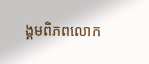ង្គមពិភពលោក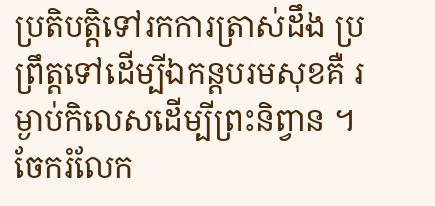ប្រតិបត្តិទៅរកការត្រាស់ដឹង ប្រព្រឹត្តទៅដើម្បីឯកន្តបរមសុខគឺ រម្ងាប់កិលេសដើម្បីព្រះនិព្វាន ។
ចែករំលែក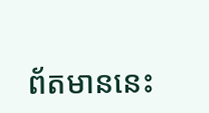ព័តមាននេះ